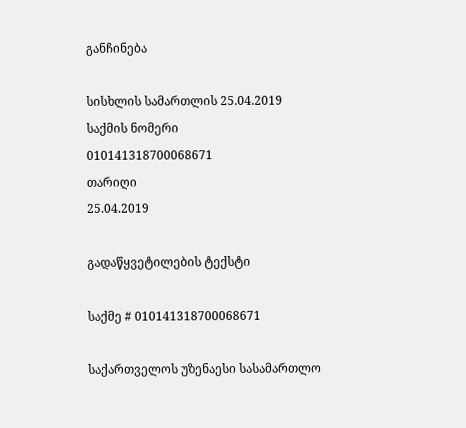განჩინება

სისხლის სამართლის 25.04.2019
საქმის ნომერი
010141318700068671
თარიღი
25.04.2019

გადაწყვეტილების ტექსტი

საქმე # 010141318700068671

საქართველოს უზენაესი სასამართლო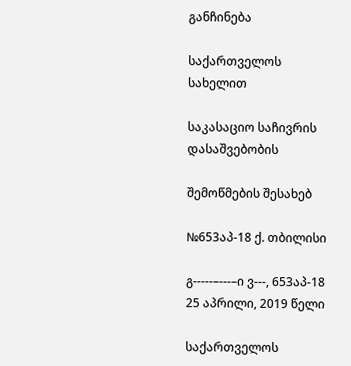განჩინება

საქართველოს სახელით

საკასაციო საჩივრის დასაშვებობის

შემოწმების შესახებ

№653აპ-18 ქ. თბილისი

გ-----–---–ი ვ---, 653აპ-18 25 აპრილი, 2019 წელი

საქართველოს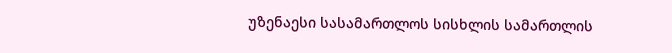უზენაესი სასამართლოს სისხლის სამართლის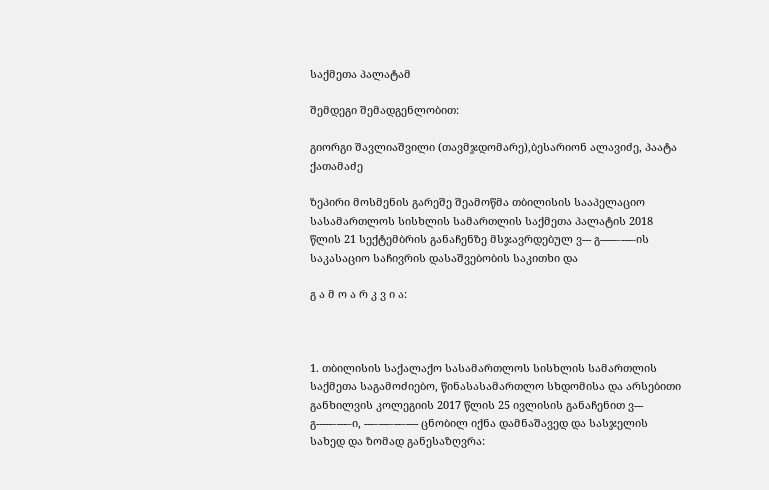საქმეთა პალატამ

შემდეგი შემადგენლობით:

გიორგი შავლიაშვილი (თავმჯდომარე),ბესარიონ ალავიძე, პაატა ქათამაძე

ზეპირი მოსმენის გარეშე შეამოწმა თბილისის სააპელაციო სასამართლოს სისხლის სამართლის საქმეთა პალატის 2018 წლის 21 სექტემბრის განაჩენზე მსჯავრდებულ ვ--- გ-----–---–ის საკასაციო საჩივრის დასაშვებობის საკითხი და

გ ა მ ო ა რ კ ვ ი ა:



1. თბილისის საქალაქო სასამართლოს სისხლის სამართლის საქმეთა საგამოძიებო, წინასასამართლო სხდომისა და არსებითი განხილვის კოლეგიის 2017 წლის 25 ივლისის განაჩენით ვ--- გ-----–---–ი, ---–---–--–---- ცნობილ იქნა დამნაშავედ და სასჯელის სახედ და ზომად განესაზღვრა: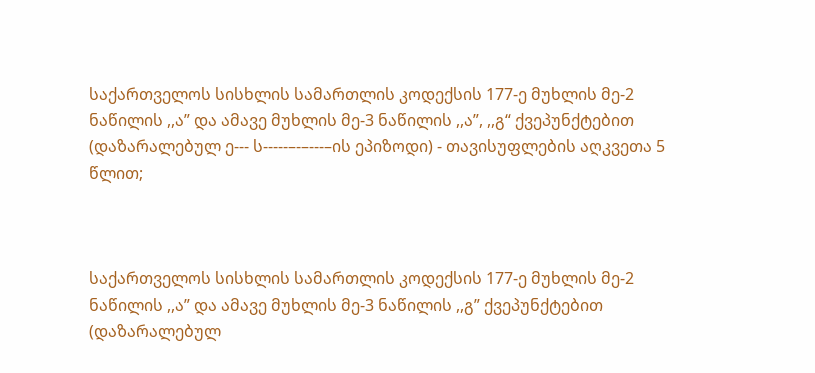საქართველოს სისხლის სამართლის კოდექსის 177-ე მუხლის მე-2 ნაწილის ,,ა” და ამავე მუხლის მე-3 ნაწილის ,,ა”, ,,გ“ ქვეპუნქტებით (დაზარალებულ ე--- ს-----–-–---–ის ეპიზოდი) - თავისუფლების აღკვეთა 5 წლით;



საქართველოს სისხლის სამართლის კოდექსის 177-ე მუხლის მე-2 ნაწილის ,,ა” და ამავე მუხლის მე-3 ნაწილის ,,გ” ქვეპუნქტებით (დაზარალებულ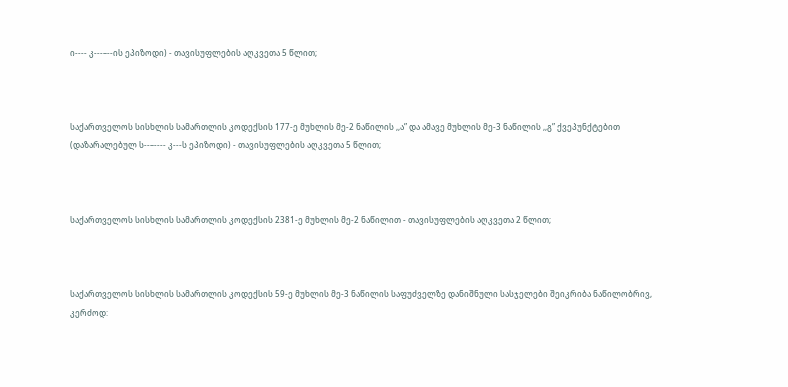ი---- კ---–--ის ეპიზოდი) - თავისუფლების აღკვეთა 5 წლით;



საქართველოს სისხლის სამართლის კოდექსის 177-ე მუხლის მე-2 ნაწილის ,,ა” და ამავე მუხლის მე-3 ნაწილის ,,გ” ქვეპუნქტებით (დაზარალებულ ს--–---- კ---ს ეპიზოდი) - თავისუფლების აღკვეთა 5 წლით;



საქართველოს სისხლის სამართლის კოდექსის 2381-ე მუხლის მე-2 ნაწილით - თავისუფლების აღკვეთა 2 წლით;



საქართველოს სისხლის სამართლის კოდექსის 59-ე მუხლის მე-3 ნაწილის საფუძველზე დანიშნული სასჯელები შეიკრიბა ნაწილობრივ, კერძოდ: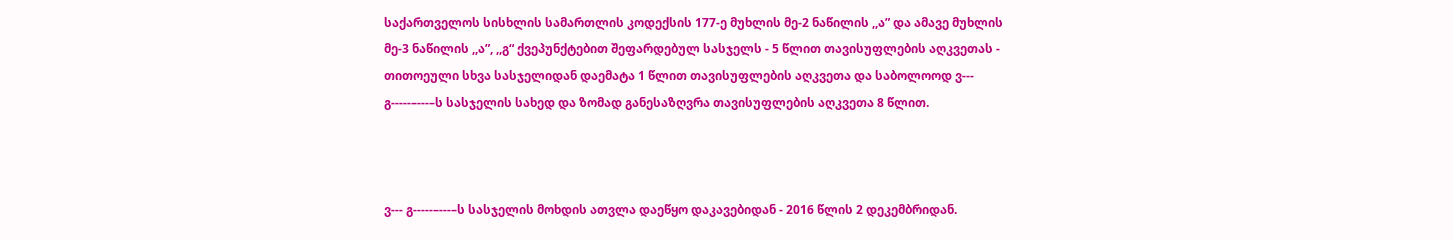საქართველოს სისხლის სამართლის კოდექსის 177-ე მუხლის მე-2 ნაწილის ,,ა” და ამავე მუხლის მე-3 ნაწილის ,,ა”, ,,გ“ ქვეპუნქტებით შეფარდებულ სასჯელს - 5 წლით თავისუფლების აღკვეთას - თითოეული სხვა სასჯელიდან დაემატა 1 წლით თავისუფლების აღკვეთა და საბოლოოდ ვ--- გ-----–---–ს სასჯელის სახედ და ზომად განესაზღვრა თავისუფლების აღკვეთა 8 წლით.



ვ--- გ-----–---–ს სასჯელის მოხდის ათვლა დაეწყო დაკავებიდან - 2016 წლის 2 დეკემბრიდან.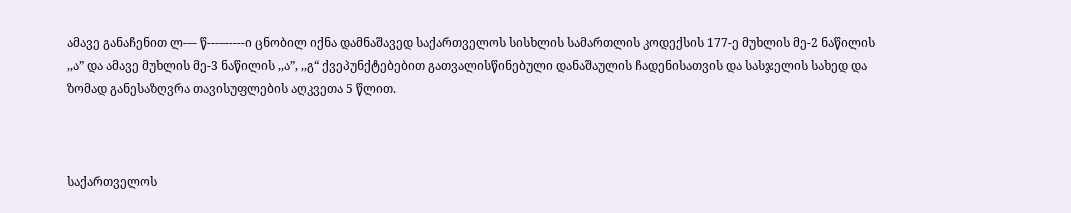ამავე განაჩენით ლ-–- წ---–-----ი ცნობილ იქნა დამნაშავედ საქართველოს სისხლის სამართლის კოდექსის 177-ე მუხლის მე-2 ნაწილის ,,ა” და ამავე მუხლის მე-3 ნაწილის ,,ა”, ,,გ“ ქვეპუნქტებებით გათვალისწინებული დანაშაულის ჩადენისათვის და სასჯელის სახედ და ზომად განესაზღვრა თავისუფლების აღკვეთა 5 წლით.



საქართველოს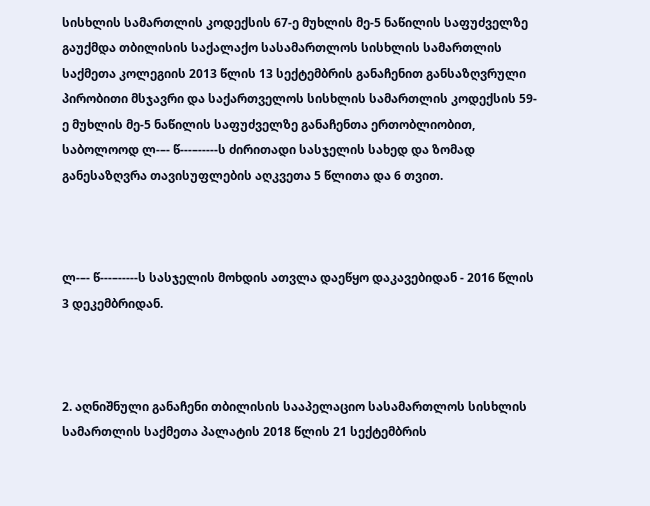სისხლის სამართლის კოდექსის 67-ე მუხლის მე-5 ნაწილის საფუძველზე გაუქმდა თბილისის საქალაქო სასამართლოს სისხლის სამართლის საქმეთა კოლეგიის 2013 წლის 13 სექტემბრის განაჩენით განსაზღვრული პირობითი მსჯავრი და საქართველოს სისხლის სამართლის კოდექსის 59-ე მუხლის მე-5 ნაწილის საფუძველზე განაჩენთა ერთობლიობით, საბოლოოდ ლ-–- წ---–-----ს ძირითადი სასჯელის სახედ და ზომად განესაზღვრა თავისუფლების აღკვეთა 5 წლითა და 6 თვით.



ლ-–- წ---–-----ს სასჯელის მოხდის ათვლა დაეწყო დაკავებიდან - 2016 წლის 3 დეკემბრიდან.



2. აღნიშნული განაჩენი თბილისის სააპელაციო სასამართლოს სისხლის სამართლის საქმეთა პალატის 2018 წლის 21 სექტემბრის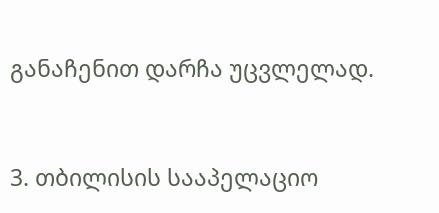განაჩენით დარჩა უცვლელად.



3. თბილისის სააპელაციო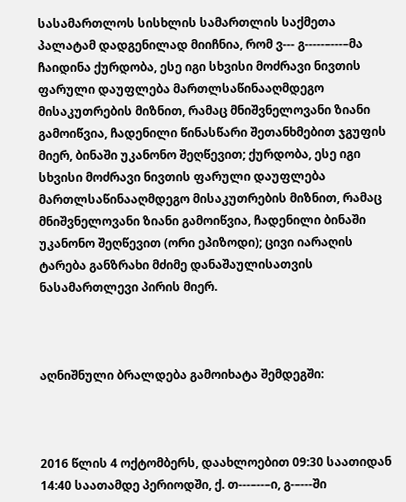სასამართლოს სისხლის სამართლის საქმეთა პალატამ დადგენილად მიიჩნია, რომ ვ--- გ-----–---–მა ჩაიდინა ქურდობა, ესე იგი სხვისი მოძრავი ნივთის ფარული დაუფლება მართლსაწინააღმდეგო მისაკუთრების მიზნით, რამაც მნიშვნელოვანი ზიანი გამოიწვია, ჩადენილი წინასწარი შეთანხმებით ჯგუფის მიერ, ბინაში უკანონო შეღწევით; ქურდობა, ესე იგი სხვისი მოძრავი ნივთის ფარული დაუფლება მართლსაწინააღმდეგო მისაკუთრების მიზნით, რამაც მნიშვნელოვანი ზიანი გამოიწვია, ჩადენილი ბინაში უკანონო შეღწევით (ორი ეპიზოდი); ცივი იარაღის ტარება განზრახი მძიმე დანაშაულისათვის ნასამართლევი პირის მიერ.



აღნიშნული ბრალდება გამოიხატა შემდეგში:



2016 წლის 4 ოქტომბერს, დაახლოებით 09:30 საათიდან 14:40 საათამდე პერიოდში, ქ. თ---–--–ი, გ-–---ში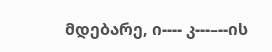მდებარე, ი---- კ---–--ის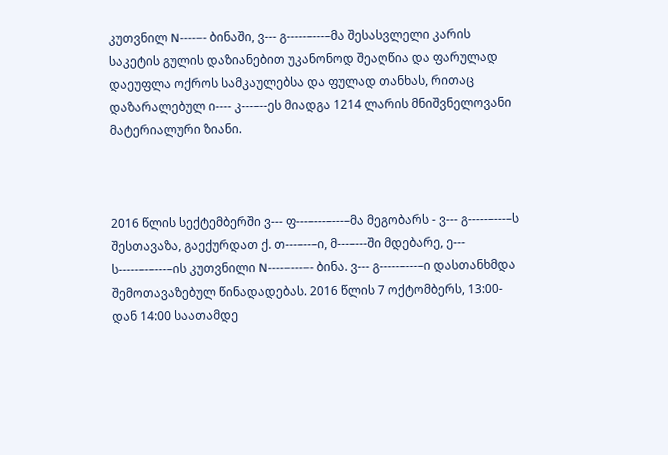კუთვნილ N----–- ბინაში, ვ--- გ-----–---–მა შესასვლელი კარის საკეტის გულის დაზიანებით უკანონოდ შეაღწია და ფარულად დაეუფლა ოქროს სამკაულებსა და ფულად თანხას, რითაც დაზარალებულ ი---- კ---–--ეს მიადგა 1214 ლარის მნიშვნელოვანი მატერიალური ზიანი.



2016 წლის სექტემბერში ვ--- ფ---–---–---–მა მეგობარს - ვ--- გ-----–---–ს შესთავაზა, გაექურდათ ქ. თ---–--–ი, მ---–---ში მდებარე, ე--- ს-----–-–---–ის კუთვნილი N----–---–- ბინა. ვ--- გ-----–---–ი დასთანხმდა შემოთავაზებულ წინადადებას. 2016 წლის 7 ოქტომბერს, 13:00-დან 14:00 საათამდე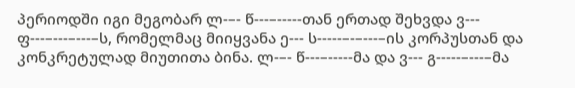პერიოდში იგი მეგობარ ლ-–- წ---–-----თან ერთად შეხვდა ვ--- ფ---–---–---–ს, რომელმაც მიიყვანა ე--- ს-----–-–---–ის კორპუსთან და კონკრეტულად მიუთითა ბინა. ლ-–- წ---–-----მა და ვ--- გ-----–---–მა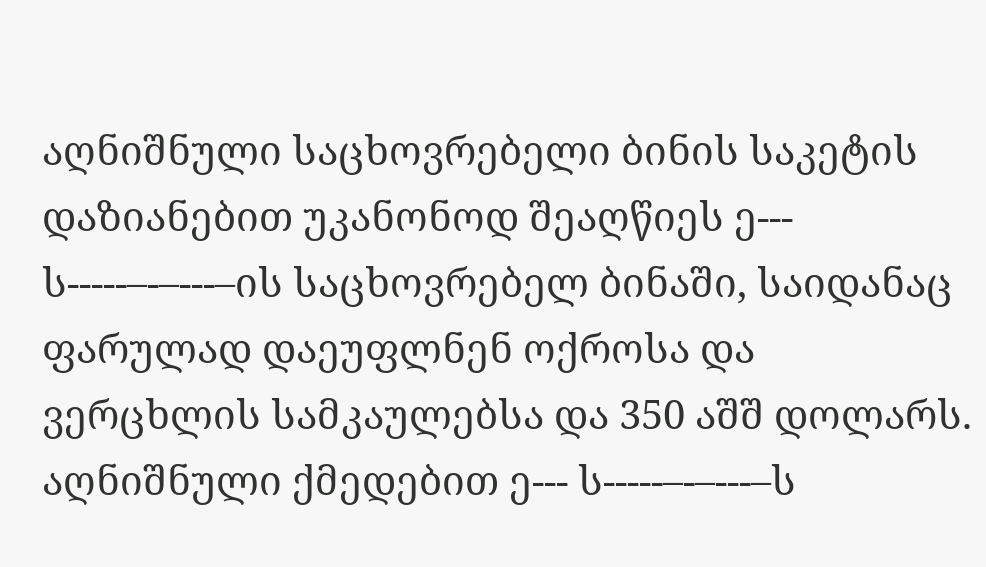აღნიშნული საცხოვრებელი ბინის საკეტის დაზიანებით უკანონოდ შეაღწიეს ე--- ს-----–-–---–ის საცხოვრებელ ბინაში, საიდანაც ფარულად დაეუფლნენ ოქროსა და ვერცხლის სამკაულებსა და 350 აშშ დოლარს. აღნიშნული ქმედებით ე--- ს-----–-–---–ს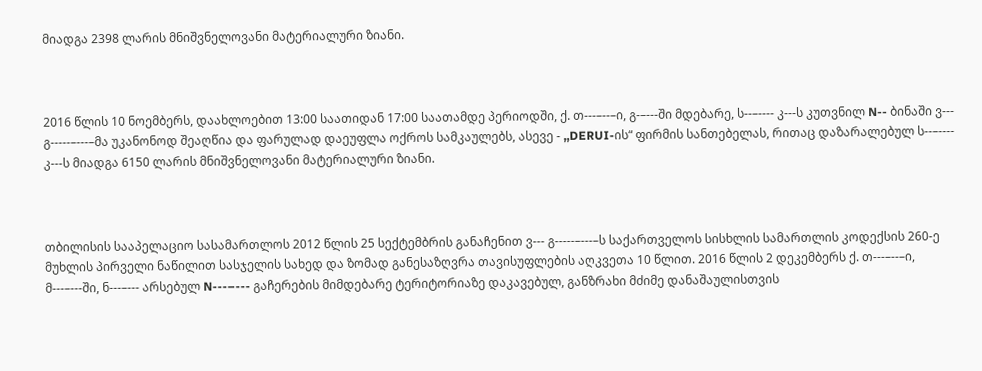მიადგა 2398 ლარის მნიშვნელოვანი მატერიალური ზიანი.



2016 წლის 10 ნოემბერს, დაახლოებით 13:00 საათიდან 17:00 საათამდე პერიოდში, ქ. თ---–--–ი, გ-–---ში მდებარე, ს--–---- კ---ს კუთვნილ N-- ბინაში ვ--- გ-----–---–მა უკანონოდ შეაღწია და ფარულად დაეუფლა ოქროს სამკაულებს, ასევე - ,,DERUI-ის“ ფირმის სანთებელას, რითაც დაზარალებულ ს--–---- კ---ს მიადგა 6150 ლარის მნიშვნელოვანი მატერიალური ზიანი.



თბილისის სააპელაციო სასამართლოს 2012 წლის 25 სექტემბრის განაჩენით ვ--- გ-----–---–ს საქართველოს სისხლის სამართლის კოდექსის 260-ე მუხლის პირველი ნაწილით სასჯელის სახედ და ზომად განესაზღვრა თავისუფლების აღკვეთა 10 წლით. 2016 წლის 2 დეკემბერს ქ. თ---–--–ი, მ---–---ში, ნ---–--- არსებულ N---–--- გაჩერების მიმდებარე ტერიტორიაზე დაკავებულ, განზრახი მძიმე დანაშაულისთვის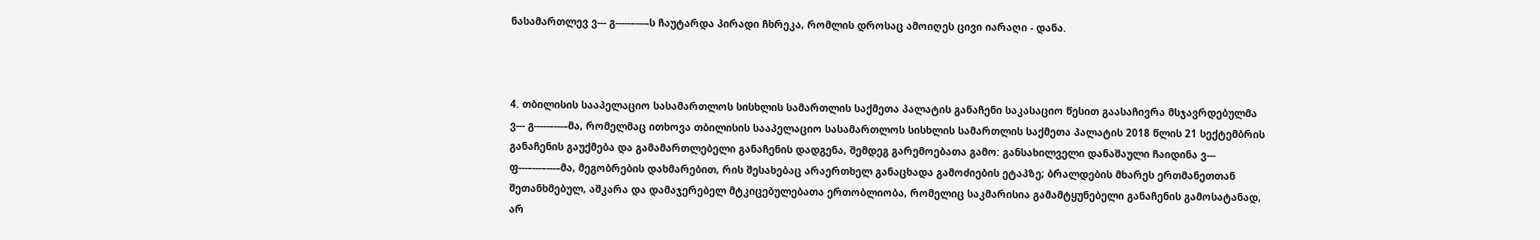ნასამართლევ ვ--- გ-----–---–ს ჩაუტარდა პირადი ჩხრეკა, რომლის დროსაც ამოიღეს ცივი იარაღი - დანა.



4. თბილისის სააპელაციო სასამართლოს სისხლის სამართლის საქმეთა პალატის განაჩენი საკასაციო წესით გაასაჩივრა მსჯავრდებულმა ვ--- გ-----–---–მა, რომელმაც ითხოვა თბილისის სააპელაციო სასამართლოს სისხლის სამართლის საქმეთა პალატის 2018 წლის 21 სექტემბრის განაჩენის გაუქმება და გამამართლებელი განაჩენის დადგენა, შემდეგ გარემოებათა გამო: განსახილველი დანაშაული ჩაიდინა ვ--- ფ---–---–---–მა, მეგობრების დახმარებით, რის შესახებაც არაერთხელ განაცხადა გამოძიების ეტაპზე; ბრალდების მხარეს ერთმანეთთან შეთანხმებულ, აშკარა და დამაჯერებელ მტკიცებულებათა ერთობლიობა, რომელიც საკმარისია გამამტყუნებელი განაჩენის გამოსატანად, არ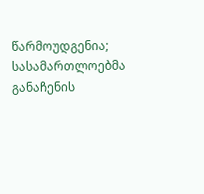წარმოუდგენია; სასამართლოებმა განაჩენის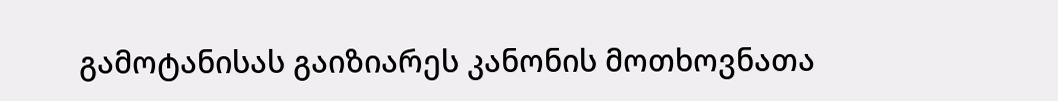გამოტანისას გაიზიარეს კანონის მოთხოვნათა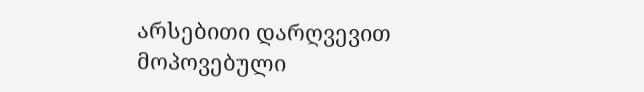არსებითი დარღვევით მოპოვებული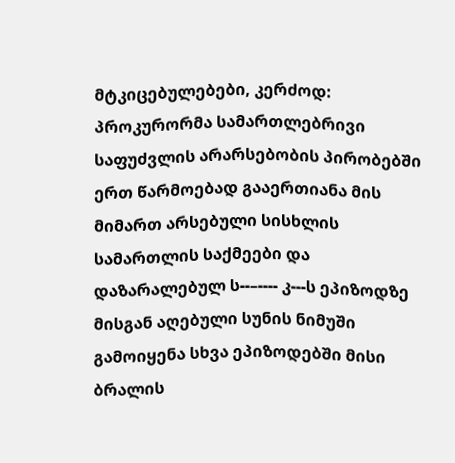მტკიცებულებები, კერძოდ: პროკურორმა სამართლებრივი საფუძვლის არარსებობის პირობებში ერთ წარმოებად გააერთიანა მის მიმართ არსებული სისხლის სამართლის საქმეები და დაზარალებულ ს--–---- კ---ს ეპიზოდზე მისგან აღებული სუნის ნიმუში გამოიყენა სხვა ეპიზოდებში მისი ბრალის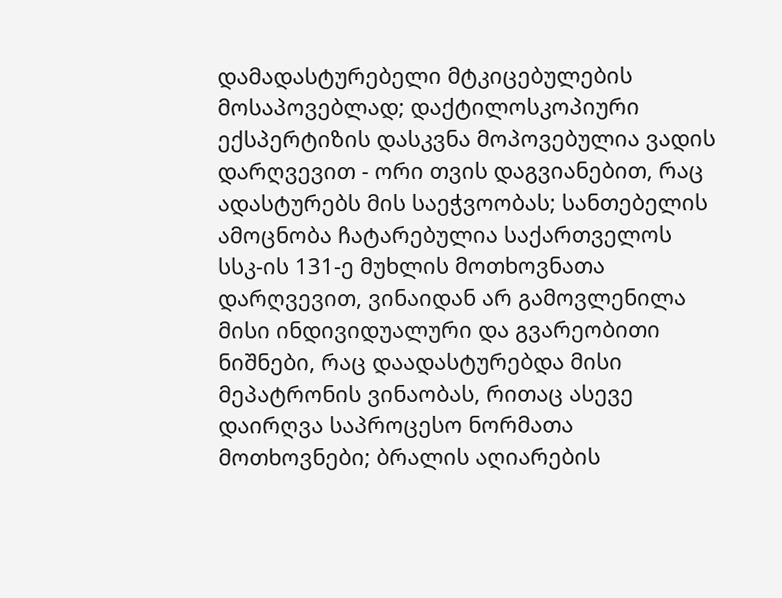დამადასტურებელი მტკიცებულების მოსაპოვებლად; დაქტილოსკოპიური ექსპერტიზის დასკვნა მოპოვებულია ვადის დარღვევით - ორი თვის დაგვიანებით, რაც ადასტურებს მის საეჭვოობას; სანთებელის ამოცნობა ჩატარებულია საქართველოს სსკ-ის 131-ე მუხლის მოთხოვნათა დარღვევით, ვინაიდან არ გამოვლენილა მისი ინდივიდუალური და გვარეობითი ნიშნები, რაც დაადასტურებდა მისი მეპატრონის ვინაობას, რითაც ასევე დაირღვა საპროცესო ნორმათა მოთხოვნები; ბრალის აღიარების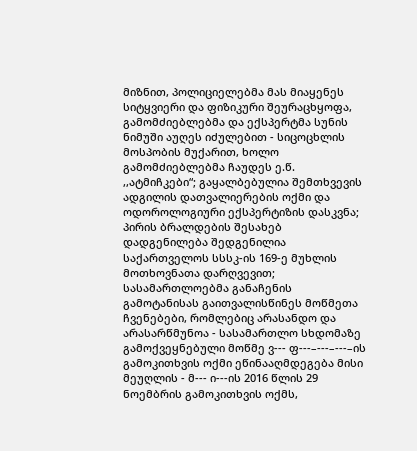მიზნით, პოლიციელებმა მას მიაყენეს სიტყვიერი და ფიზიკური შეურაცხყოფა, გამომძიებლებმა და ექსპერტმა სუნის ნიმუში აუღეს იძულებით - სიცოცხლის მოსპობის მუქარით, ხოლო გამომძიებლებმა ჩაუდეს ე.წ. ,,ატმიჩკები“; გაყალბებულია შემთხვევის ადგილის დათვალიერების ოქმი და ოდოროლოგიური ექსპერტიზის დასკვნა; პირის ბრალდების შესახებ დადგენილება შედგენილია საქართველოს სსსკ-ის 169-ე მუხლის მოთხოვნათა დარღვევით; სასამართლოებმა განაჩენის გამოტანისას გაითვალისწინეს მოწმეთა ჩვენებები, რომლებიც არასანდო და არასარწმუნოა - სასამართლო სხდომაზე გამოქვეყნებული მოწმე ვ--- ფ---–---–---–ის გამოკითხვის ოქმი ეწინააღმდეგება მისი მეუღლის - მ--- ი---ის 2016 წლის 29 ნოემბრის გამოკითხვის ოქმს,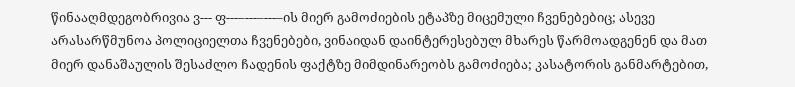წინააღმდეგობრივია ვ--- ფ---–---–---–ის მიერ გამოძიების ეტაპზე მიცემული ჩვენებებიც; ასევე არასარწმუნოა პოლიციელთა ჩვენებები, ვინაიდან დაინტერესებულ მხარეს წარმოადგენენ და მათ მიერ დანაშაულის შესაძლო ჩადენის ფაქტზე მიმდინარეობს გამოძიება; კასატორის განმარტებით,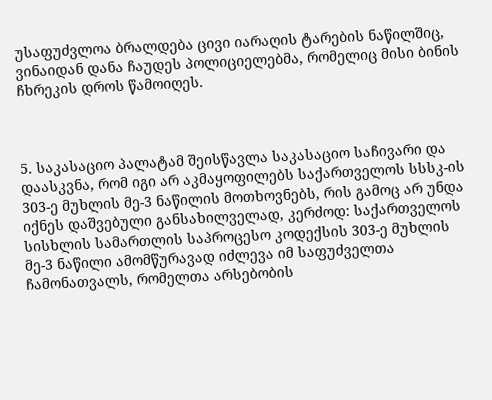უსაფუძვლოა ბრალდება ცივი იარაღის ტარების ნაწილშიც, ვინაიდან დანა ჩაუდეს პოლიციელებმა, რომელიც მისი ბინის ჩხრეკის დროს წამოიღეს.



5. საკასაციო პალატამ შეისწავლა საკასაციო საჩივარი და დაასკვნა, რომ იგი არ აკმაყოფილებს საქართველოს სსსკ-ის 303-ე მუხლის მე-3 ნაწილის მოთხოვნებს, რის გამოც არ უნდა იქნეს დაშვებული განსახილველად, კერძოდ: საქართველოს სისხლის სამართლის საპროცესო კოდექსის 303-ე მუხლის მე-3 ნაწილი ამომწურავად იძლევა იმ საფუძველთა ჩამონათვალს, რომელთა არსებობის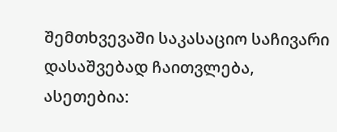შემთხვევაში საკასაციო საჩივარი დასაშვებად ჩაითვლება, ასეთებია: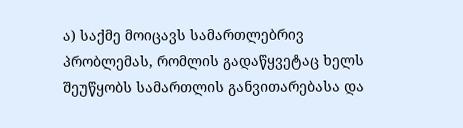ა) საქმე მოიცავს სამართლებრივ პრობლემას, რომლის გადაწყვეტაც ხელს შეუწყობს სამართლის განვითარებასა და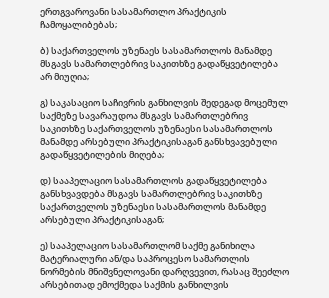ერთგვაროვანი სასამართლო პრაქტიკის ჩამოყალიბებას;

ბ) საქართველოს უზენაეს სასამართლოს მანამდე მსგავს სამართლებრივ საკითხზე გადაწყვეტილება არ მიუღია;

გ) საკასაციო საჩივრის განხილვის შედეგად მოცემულ საქმეზე სავარაუდოა მსგავს სამართლებრივ საკითხზე საქართველოს უზენაესი სასამართლოს მანამდე არსებული პრაქტიკისაგან განსხვავებული გადაწყვეტილების მიღება;

დ) სააპელაციო სასამართლოს გადაწყვეტილება განსხვავდება მსგავს სამართლებრივ საკითხზე საქართველოს უზენაესი სასამართლოს მანამდე არსებული პრაქტიკისაგან;

ე) სააპელაციო სასამართლომ საქმე განიხილა მატერიალური ან/და საპროცესო სამართლის ნორმების მნიშვნელოვანი დარღვევით, რასაც შეეძლო არსებითად ემოქმედა საქმის განხილვის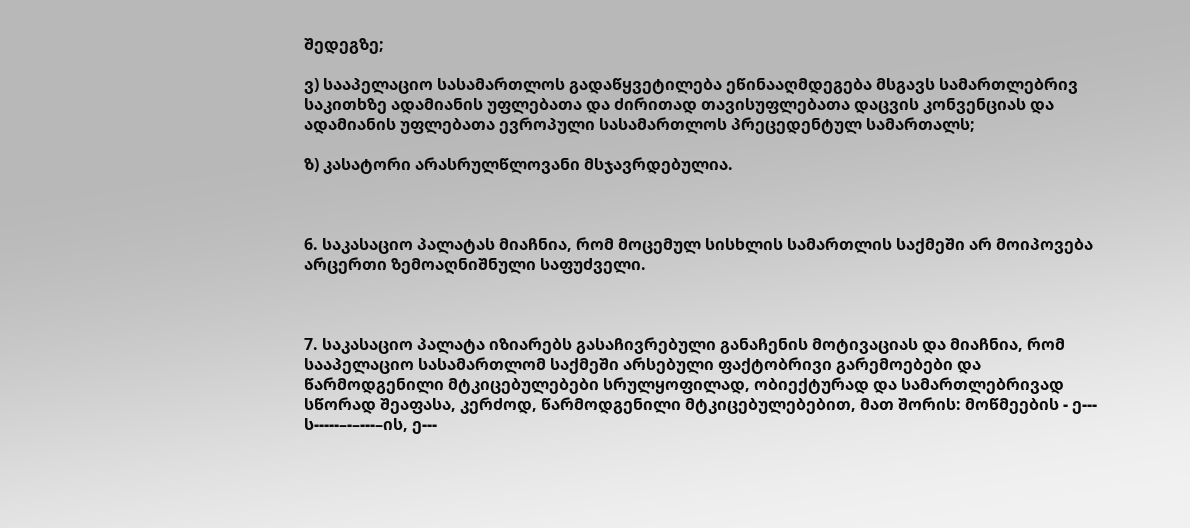შედეგზე;

ვ) სააპელაციო სასამართლოს გადაწყვეტილება ეწინააღმდეგება მსგავს სამართლებრივ საკითხზე ადამიანის უფლებათა და ძირითად თავისუფლებათა დაცვის კონვენციას და ადამიანის უფლებათა ევროპული სასამართლოს პრეცედენტულ სამართალს;

ზ) კასატორი არასრულწლოვანი მსჯავრდებულია.



6. საკასაციო პალატას მიაჩნია, რომ მოცემულ სისხლის სამართლის საქმეში არ მოიპოვება არცერთი ზემოაღნიშნული საფუძველი.



7. საკასაციო პალატა იზიარებს გასაჩივრებული განაჩენის მოტივაციას და მიაჩნია, რომ სააპელაციო სასამართლომ საქმეში არსებული ფაქტობრივი გარემოებები და წარმოდგენილი მტკიცებულებები სრულყოფილად, ობიექტურად და სამართლებრივად სწორად შეაფასა, კერძოდ, წარმოდგენილი მტკიცებულებებით, მათ შორის: მოწმეების - ე--- ს-----–-–---–ის, ე---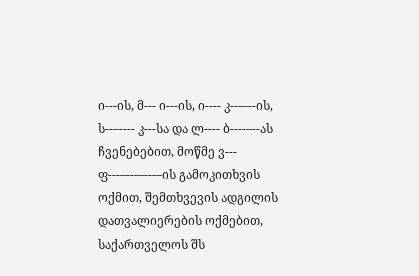ი---ის, მ--- ი---ის, ი---- კ---–--ის, ს--–---- კ---სა და ლ---- ბ----–--ას ჩვენებებით, მოწმე ვ--- ფ---–---–---–ის გამოკითხვის ოქმით, შემთხვევის ადგილის დათვალიერების ოქმებით, საქართველოს შს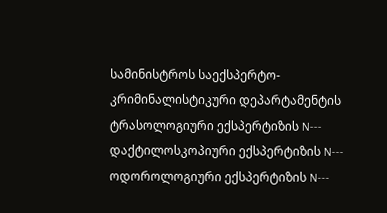სამინისტროს საექსპერტო-კრიმინალისტიკური დეპარტამენტის ტრასოლოგიური ექსპერტიზის N--- დაქტილოსკოპიური ექსპერტიზის N--- ოდოროლოგიური ექსპერტიზის N---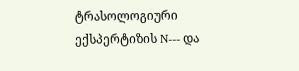ტრასოლოგიური ექსპერტიზის N--- და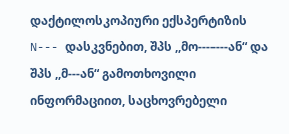დაქტილოსკოპიური ექსპერტიზის N--- დასკვნებით, შპს ,,მო---–---ან“ და შპს ,,მ---ან“ გამოთხოვილი ინფორმაციით, საცხოვრებელი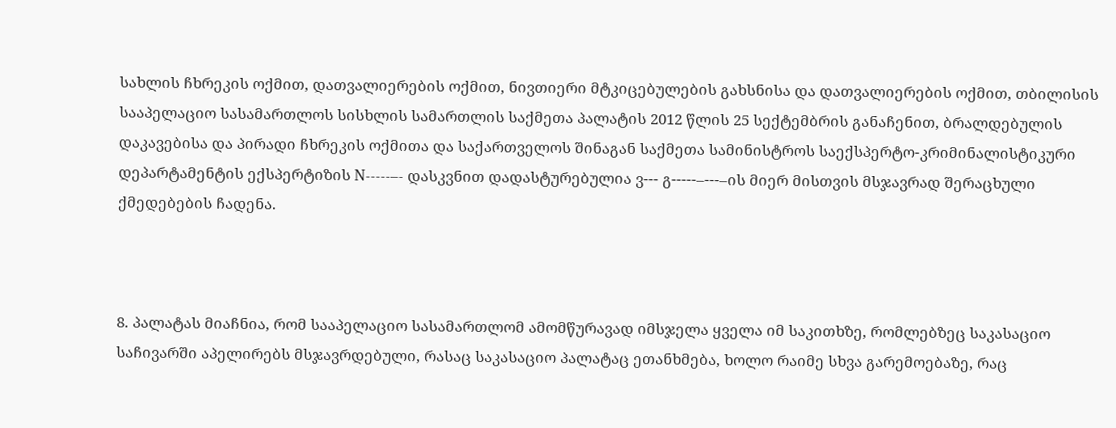სახლის ჩხრეკის ოქმით, დათვალიერების ოქმით, ნივთიერი მტკიცებულების გახსნისა და დათვალიერების ოქმით, თბილისის სააპელაციო სასამართლოს სისხლის სამართლის საქმეთა პალატის 2012 წლის 25 სექტემბრის განაჩენით, ბრალდებულის დაკავებისა და პირადი ჩხრეკის ოქმითა და საქართველოს შინაგან საქმეთა სამინისტროს საექსპერტო-კრიმინალისტიკური დეპარტამენტის ექსპერტიზის N-----–- დასკვნით დადასტურებულია ვ--- გ-----–---–ის მიერ მისთვის მსჯავრად შერაცხული ქმედებების ჩადენა.



8. პალატას მიაჩნია, რომ სააპელაციო სასამართლომ ამომწურავად იმსჯელა ყველა იმ საკითხზე, რომლებზეც საკასაციო საჩივარში აპელირებს მსჯავრდებული, რასაც საკასაციო პალატაც ეთანხმება, ხოლო რაიმე სხვა გარემოებაზე, რაც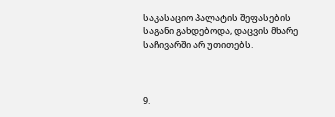საკასაციო პალატის შეფასების საგანი გახდებოდა, დაცვის მხარე საჩივარში არ უთითებს.



9.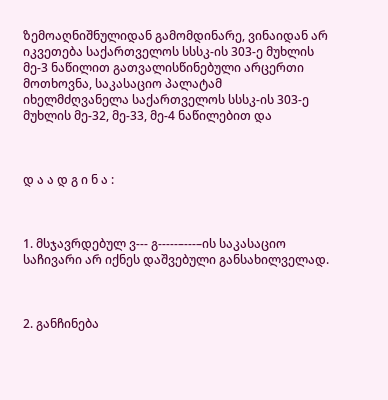ზემოაღნიშნულიდან გამომდინარე, ვინაიდან არ იკვეთება საქართველოს სსსკ-ის 303-ე მუხლის მე-3 ნაწილით გათვალისწინებული არცერთი მოთხოვნა, საკასაციო პალატამ იხელმძღვანელა საქართველოს სსსკ-ის 303-ე მუხლის მე-32, მე-33, მე-4 ნაწილებით და



დ ა ა დ გ ი ნ ა :



1. მსჯავრდებულ ვ--- გ-----–---–ის საკასაციო საჩივარი არ იქნეს დაშვებული განსახილველად.



2. განჩინება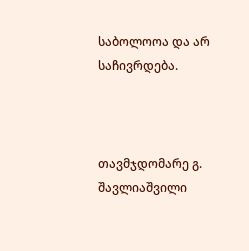საბოლოოა და არ საჩივრდება.



თავმჯდომარე გ. შავლიაშვილი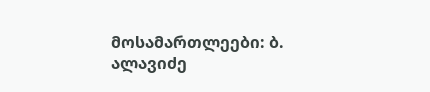მოსამართლეები: ბ. ალავიძე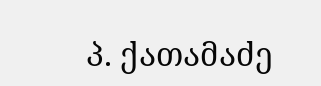პ. ქათამაძე